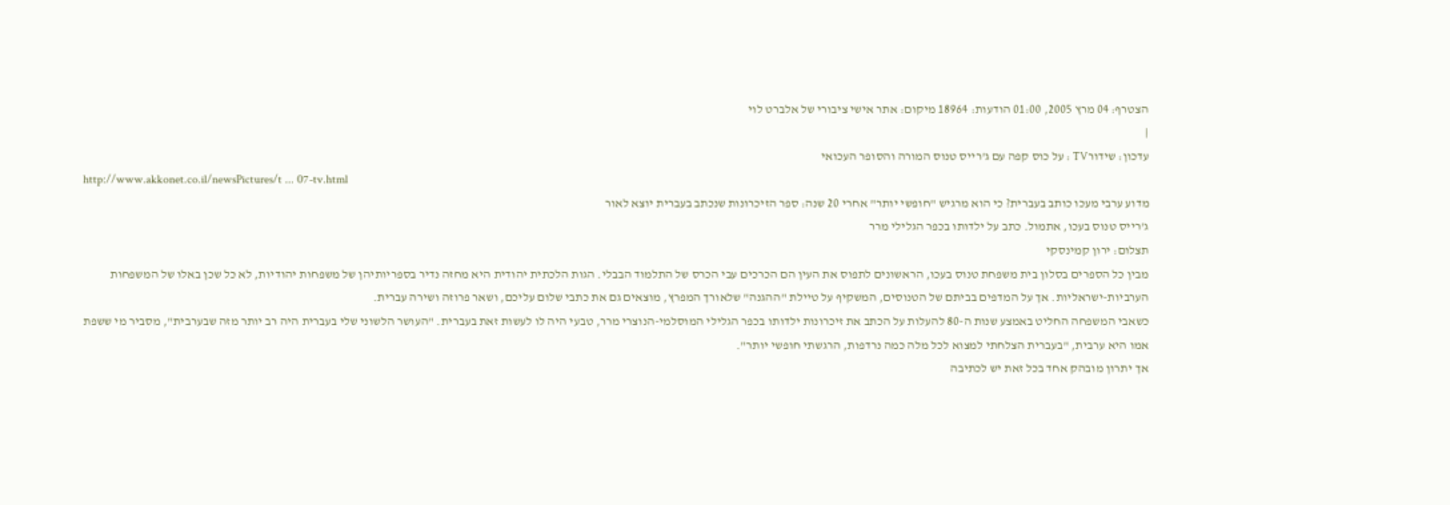הצטרף: 04 מרץ 2005, 01:00 הודעות: 18964 מיקום: אתר אישי ציבורי של אלברט לוי
|
עדכון: שידורTV : על כוס קפה עם ג'רייס טנוס המורה והסופר העכואי
http://www.akkonet.co.il/newsPictures/t ... 07-tv.html
מדוע ערבי מעכו כותב בעברית? כי הוא מרגיש "חופשי יותר" אחרי 20 שנה: ספר הזיכרונות שנכתב בעברית יוצא לאור
ג'רייס טנוס בעכו, אתמול. כתב על ילדותו בכפר הגלילי מרר
תצלום: ירון קמינסקי
מבין כל הספרים בסלון בית משפחת טנוס בעכו, הראשונים לתפוס את העין הם הכרכים עבי הכרס של התלמוד הבבלי. הגות הלכתית יהודית היא מחזה נדיר בספריותיהן של משפחות יהודיות, לא כל שכן באלו של המשפחות הערביות-ישראליות. אך על המדפים בביתם של הטנוסים, המשקיף על טיילת "ההגנה" שלאורך המפרץ, מוצאים גם את כתבי שלום עליכם, ושאר פרוזה ושירה עברית.
כשאבי המשפחה החליט באמצע שנות ה-80 להעלות על הכתב את זיכרונות ילדותו בכפר הגלילי המוסלמי-הנוצרי מרר, טבעי היה לו לעשות זאת בעברית. "העושר הלשוני שלי בעברית היה רב יותר מזה שבערבית", מסביר מי ששפת אמו היא ערבית, "בעברית הצלחתי למצוא לכל מלה כמה נרדפות, הרגשתי חופשי יותר".
אך יתרון מובהק אחד בכל זאת יש לכתיבה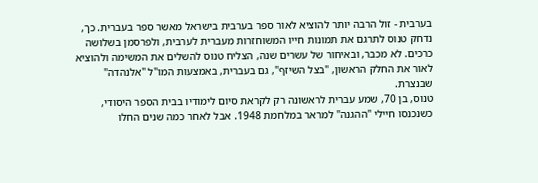בערבית - זול הרבה יותר להוציא לאור ספר בערבית בישראל מאשר ספר בעברית. כך, נדחק טנוס לתרגם את תמונות חייו המשוחזרות מעברית לערבית, ולפרסמן בשלושה כרכים. לא מכבר, ובאיחור של עשרים שנה, הצליח טנוס להשלים את המשימה ולהוציא לאור את החלק הראשון, "בצל השיזף", גם בעברית, באמצעות המו"ל "אלנהדה" שבנצרת.
טנוס, בן 70, שמע עברית לראשונה רק לקראת סיום לימודיו בבית הספר היסודי, כשנכנסו חיילי "ההגנה" למראר במלחמת 1948. אבל לאחר כמה שנים החלו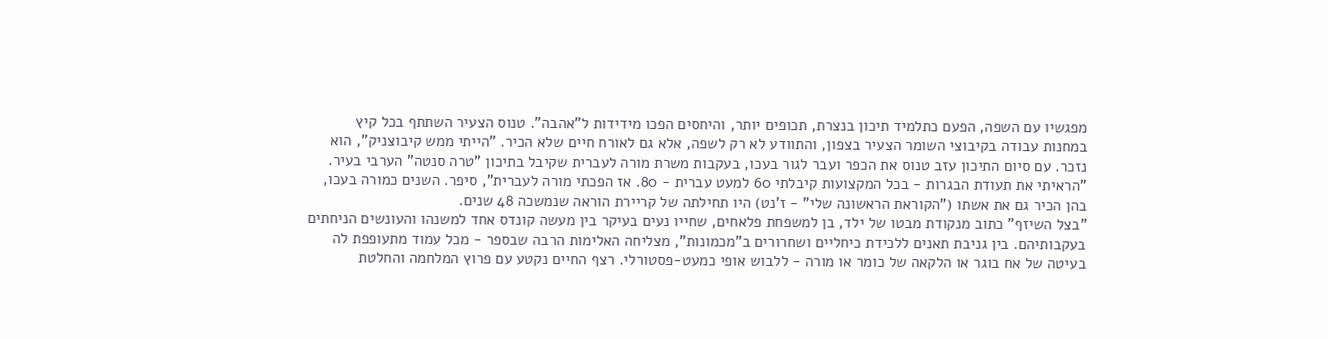מפגשיו עם השפה, הפעם כתלמיד תיכון בנצרת, תכופים יותר, והיחסים הפכו מידידות ל"אהבה". טנוס הצעיר השתתף בכל קיץ במחנות עבודה בקיבוצי השומר הצעיר בצפון, והתוודע לא רק לשפה, אלא גם לאורח חיים שלא הכיר. "הייתי ממש קיבוצניק", הוא נזכר. עם סיום התיכון עזב טנוס את הכפר ועבר לגור בעכו, בעקבות משרת מורה לעברית שקיבל בתיכון "טרה סנטה" הערבי בעיר. "הראיתי את תעודת הבגרות - בכל המקצועות קיבלתי 60 למעט עברית - 80. אז הפכתי מורה לעברית", סיפר. השנים כמורה בעכו, בהן הכיר גם את אשתו ("הקוראת הראשונה שלי" - ז'נט) היו תחילתה של קריירת הוראה שנמשכה 48 שנים.
"בצל השיזף" כתוב מנקודת מבטו של ילד, בן למשפחת פלאחים, שחייו נעים בעיקר בין מעשה קונדס אחד למשנהו והעונשים הניחתים בעקבותיהם. בין גניבת תאנים ללכידת כיחליים ושחרורים ב"מכמונות", מצליחה האלימות הרבה שבספר - מכל עמוד מתעופפת לה בעיטה של אח בוגר או הלקאה של כומר או מורה - ללבוש אופי כמעט-פסטורלי. רצף החיים נקטע עם פרוץ המלחמה והחלטת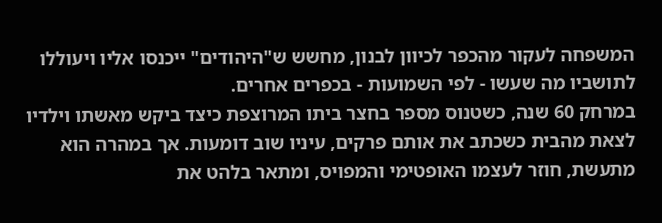המשפחה לעקור מהכפר לכיוון לבנון, מחשש ש"היהודים" ייכנסו אליו ויעוללו לתושביו מה שעשו - לפי השמועות - בכפרים אחרים.
במרחק 60 שנה, כשטנוס מספר בחצר ביתו המרוצפת כיצד ביקש מאשתו וילדיו לצאת מהבית כשכתב את אותם פרקים, עיניו שוב דומעות. אך במהרה הוא מתעשת, חוזר לעצמו האופטימי והמפויס, ומתאר בלהט את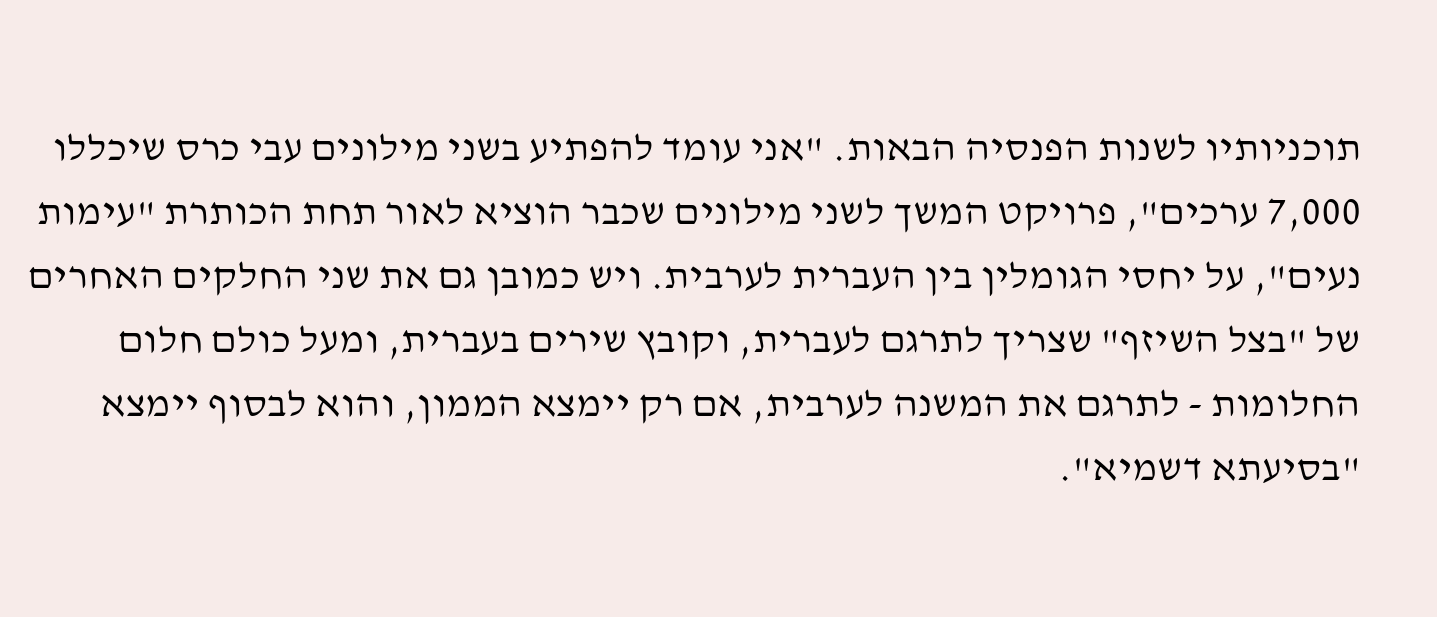תוכניותיו לשנות הפנסיה הבאות. "אני עומד להפתיע בשני מילונים עבי כרס שיכללו 7,000 ערכים", פרויקט המשך לשני מילונים שכבר הוציא לאור תחת הכותרת "עימות נעים", על יחסי הגומלין בין העברית לערבית. ויש כמובן גם את שני החלקים האחרים של "בצל השיזף" שצריך לתרגם לעברית, וקובץ שירים בעברית, ומעל כולם חלום החלומות - לתרגם את המשנה לערבית, אם רק יימצא הממון, והוא לבסוף יימצא "בסיעתא דשמיא".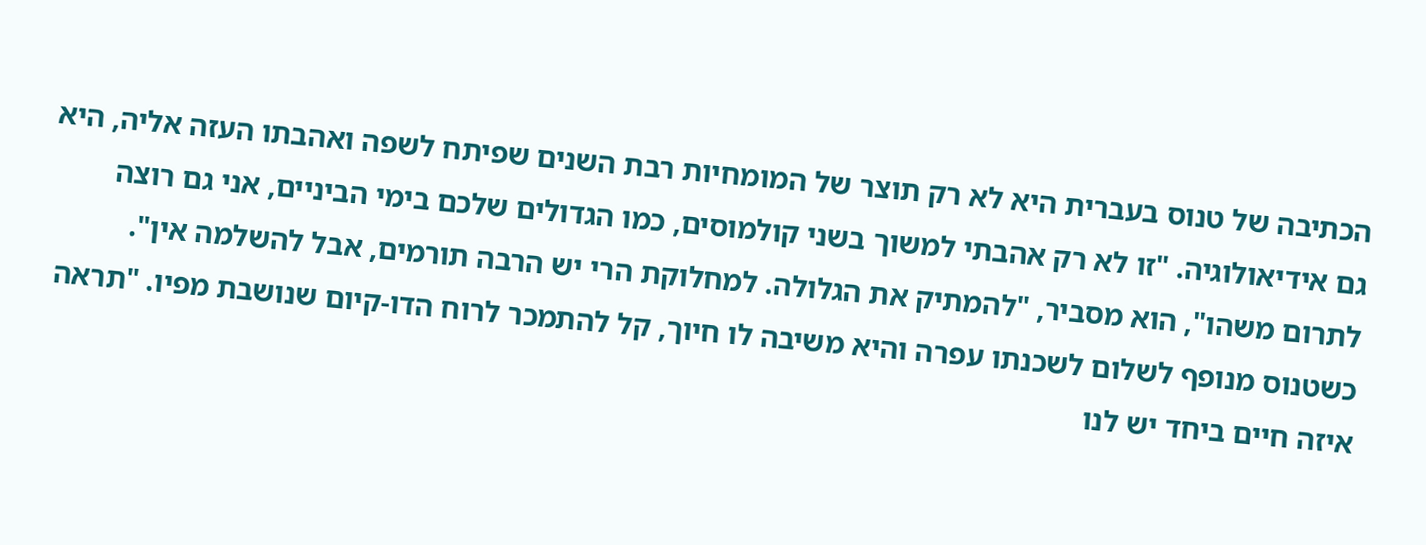הכתיבה של טנוס בעברית היא לא רק תוצר של המומחיות רבת השנים שפיתח לשפה ואהבתו העזה אליה, היא גם אידיאולוגיה. "זו לא רק אהבתי למשוך בשני קולמוסים, כמו הגדולים שלכם בימי הביניים, אני גם רוצה לתרום משהו", הוא מסביר, "להמתיק את הגלולה. למחלוקת הרי יש הרבה תורמים, אבל להשלמה אין". כשטנוס מנופף לשלום לשכנתו עפרה והיא משיבה לו חיוך, קל להתמכר לרוח הדו-קיום שנושבת מפיו. "תראה איזה חיים ביחד יש לנו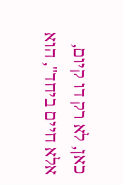כאן, לא רק דו קיום, אלא חיים ביחד", הוא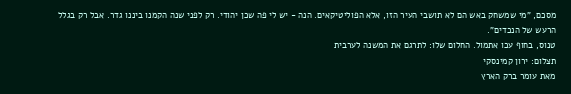מסכם, "מי שמשחק באש הם לא תושבי העיר הזו, אלא הפוליטיקאים. הנה - יש לי פה שכן יהודי. רק לפני שנה הקמנו ביננו גדר. אבל רק בגלל הרעש של הנכדים".
טנוס, בחוף עכו אתמול. החלום שלו: לתרגם את המשנה לערבית
תצלום: ירון קמינסקי
מאת עומר ברק הארץ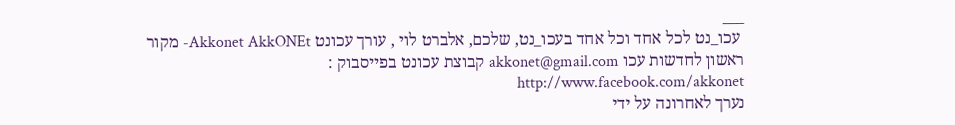___
 עכו_נט לכל אחד וכל אחד בעכו_נט, שלכם, אלברט לוי , עורך עכונט Akkonet AkkONEt- מקור ראשון לחדשות עכו akkonet@gmail.com קבוצת עכונט בפייסבוק : http://www.facebook.com/akkonet
נערך לאחרונה על ידי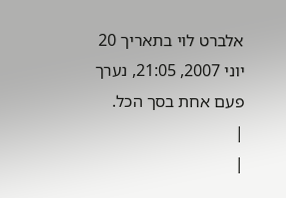אלברט לוי בתאריך 20 יוני 2007, 21:05, נערך פעם אחת בסך הכל.
|
|